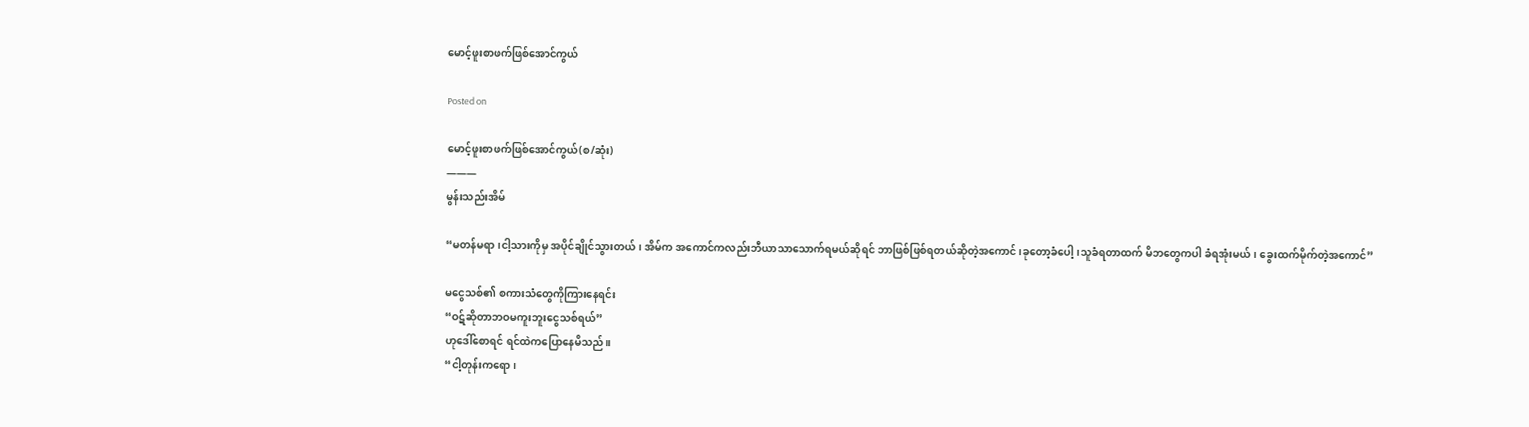မောင့်ဖူးစာဖက်ဖြစ်အောင်ကွယ်

Posted on

မောင့်ဖူးစာဖက်ဖြစ်အောင်ကွယ်(စ/ဆုံး)
———
မွန်းသည်းအိမ်

“မတန်မရာ၊ငါ့သားကိုမှ အပိုင်ချိုင်သွားတယ်၊ အိမ်က အကောင်ကလည်းဘီယာသာသောက်ရမယ်ဆိုရင် ဘာဖြစ်ဖြစ်ရတယ်ဆိုတဲ့အကောင်၊ခုတော့ခံပေါ့၊သူခံရတာထက် မိဘတွေကပါ ခံရအုံးမယ်၊ ခွေးထက်မိုက်တဲ့အကောင်”

မငွေသစ်၏ စကားသံတွေကိုကြားနေရင်း
“ဝဋ်ဆိုတာဘဝမကူးဘူးငွေသစ်ရယ်”
ဟုဒေါ်စောရင် ရင်ထဲကပြောနေမိသည်။
“ငါ့တုန်းကရော၊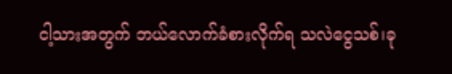ငါ့သားအတွက် ဘယ်လောက်ခံစားလိုက်ရ သလဲငွေသစ်၊ခု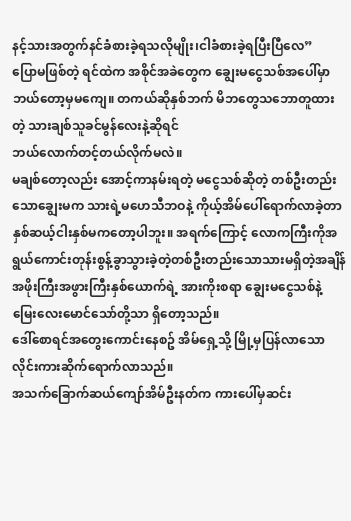နင့်သားအတွက်နင်ခံစားခဲ့ရသလိုမျိုး၊ငါခံစားခဲ့ရပြီးပြီလေ”
ပြောမဖြစ်တဲ့ ရင်ထဲက အစိုင်အခဲတွေက ချွေးမငွေသစ်အပေါ်မှာ ဘယ်တော့မှမကျေ။ တကယ်ဆိုနှစ်ဘက် မိဘတွေသဘောတူထားတဲ့ သားချစ်သူခင်မွန်လေးနဲ့ဆိုရင်
ဘယ်လောက်တင့်တယ်လိုက်မလဲ။
မချစ်တော့လည်း အောင့်ကာနမ်းရတဲ့ မငွေသစ်ဆိုတဲ့ တစ်ဦးတည်းသောချွေးမက သားရဲ့မဟေသီဘဝနဲ့ ကိုယ့်အိမ်ပေါ်ရောက်လာခဲ့တာ နှစ်ဆယ့်ငါးနှစ်မကတော့ပါဘူး။ အရက်ကြောင့် လောကကြီးကိုအရွယ်ကောင်းတုန်းစွန့်ခွာသွားခဲ့တဲ့တစ်ဦးတည်းသောသားမရှိတဲ့အချိန် အဖိုးကြီးအဖွားကြီးနှစ်ယောက်ရဲ့ အားကိုးစရာ ချွေးမငွေသစ်နဲ့ မြေးလေးမောင်သော်တို့သာ ရှိတော့သည်။
ဒေါ်စောရင်အတွေးကောင်းနေစဥ် အိမ်ရှေ့သို့ မြို့မှပြန်လာသော လိုင်းကားဆိုက်ရောက်လာသည်။
အသက်ခြောက်ဆယ်ကျော်အိမ်ဦးနတ်က ကားပေါ်မှဆင်း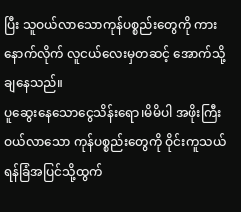ပြီး သူဝယ်လာသောကုန်ပစ္စည်းတွေကို ကားနောက်လိုက် လူငယ်လေးမှတဆင့် အောက်သို့ချနေသည်။
ပူဆွေးနေသောငွေသိန်းရော၊မိမိပါ အဖိုးကြီးဝယ်လာသော ကုန်ပစ္စည်းတွေကို ဝိုင်းကူသယ်ရန်ခြံအပြင်သို့ထွက်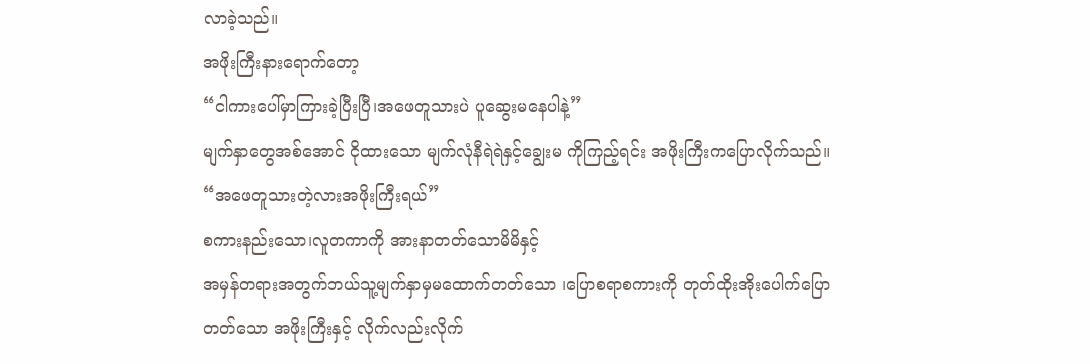လာခဲ့သည်။
အဖိုးကြီးနားရောက်တော့
“ငါကားပေါ်မှာကြားခဲ့ပြီးပြီ၊အဖေတူသားပဲ ပူဆွေးမနေပါနဲ့”
မျက်နှာတွေအစ်အောင် ငိုထားသော မျက်လုံနီရဲရဲနှင့်ချွေးမ ကိုကြည့်ရင်း အဖိုးကြီးကပြောလိုက်သည်။
“အဖေတူသားတဲ့လားအဖိုးကြီးရယ်”
စကားနည်းသော၊လူတကာကို အားနာတတ်သောမိမိနှင့်
အမှန်တရားအတွက်ဘယ်သူ့မျက်နှာမှမထောက်တတ်သော ၊ပြောစရာစကားကို တုတ်ထိုးအိုးပေါက်ပြောတတ်သော အဖိုးကြီးနှင့် လိုက်လည်းလိုက်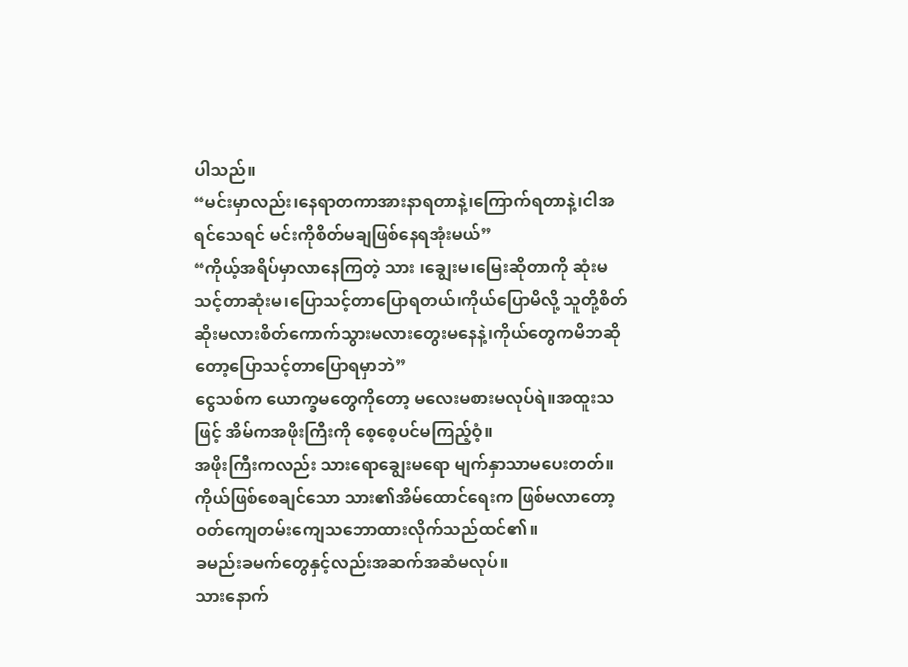ပါသည်။
“မင်းမှာလည်း၊နေရာတကာအားနာရတာနဲ့၊ကြောက်ရတာနဲ့၊ငါအရင်သေရင် မင်းကိုစိတ်မချဖြစ်နေရအုံးမယ်”
“ကိုယ့်အရိပ်မှာလာနေကြတဲ့ သား ၊ချွေးမ၊မြေးဆိုတာကို ဆုံးမသင့်တာဆုံးမ၊ပြောသင့်တာပြောရတယ်၊ကိုယ်ပြောမိလို့ သူတို့စိတ်ဆိုးမလားစိတ်ကောက်သွားမလားတွေးမနေနဲ့၊ကိုယ်တွေကမိဘဆိုတော့ပြောသင့်တာပြောရမှာဘဲ”
ငွေသစ်က ယောက္ခမတွေကိုတော့ မလေးမစားမလုပ်ရဲ။အထူးသဖြင့် အိမ်ကအဖိုးကြီးကို စေ့စေ့ပင်မကြည့်ဝံ့။
အဖိုးကြီးကလည်း သားရောချွေးမရော မျက်နှာသာမပေးတတ်။ ကိုယ်ဖြစ်စေချင်သော သား၏အိမ်ထောင်ရေးက ဖြစ်မလာတော့ ဝတ်ကျေတမ်းကျေသဘောထားလိုက်သည်ထင်၏။
ခမည်းခမက်တွေနှင့်လည်းအဆက်အဆံမလုပ်။
သားနောက်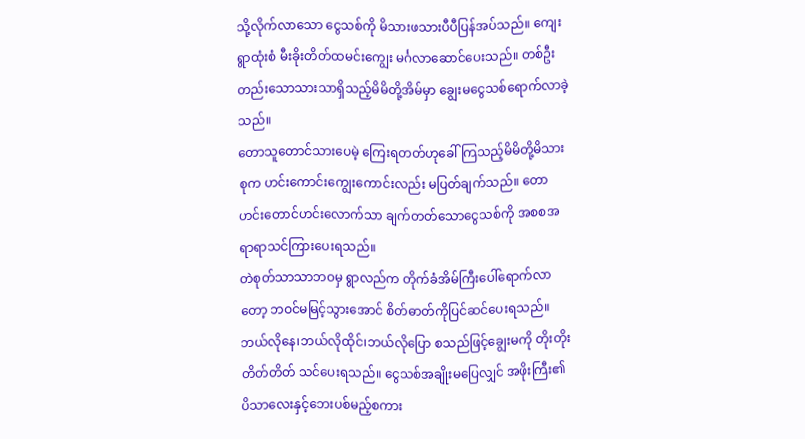သို့လိုက်လာသော ငွေသစ်ကို မိသားဖသားပီပီပြန်အပ်သည်။ ကျေးရွာထုံးစံ မီးခိုးတိတ်ထမင်းကျွေး မင်္ဂလာဆောင်ပေးသည်။ တစ်ဦးတည်းသောသားသာရှိသည့်မိမိတို့အိမ်မှာ ချွေးမငွေသစ်ရောက်လာခဲ့သည်။
တောသူတောင်သားပေမဲ့ ကြေးရတတ်ဟုခေါ်ကြသည့်မိမိတို့မိသားစုက ဟင်းကောင်းကျွေးကောင်းလည်း မပြတ်ချက်သည်။ တောဟင်းတောင်ဟင်းလောက်သာ ချက်တတ်သောငွေသစ်ကို အစစအရာရာသင်ကြားပေးရသည်။
တဲစုတ်သာသာဘဝမှ ရွာလည်က တိုက်ခံအိမ်ကြီးပေါ်ရောက်လာတော့ ဘဝင်မမြင့်သွားအောင် စိတ်ဓာတ်ကိုပြင်ဆင်ပေးရသည်။
ဘယ်လိုနေ၊ဘယ်လိုထိုင်၊ဘယ်လိုပြော စသည်ဖြင့်ချွေးမကို တိုးတိုးတိတ်တိတ် သင်ပေးရသည်။ ငွေသစ်အချိုးမပြေလျှင် အဖိုးကြီး၏ ပိသာလေးနှင့်ဘေးပစ်မည့်စကား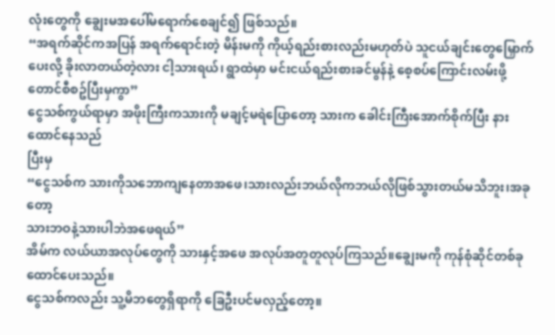လုံးတွေကို ချွေးမအပေါ်မရောက်စေချင်၍ ဖြစ်သည်။
“အရက်ဆိုင်ကအပြန် အရက်ရောင်းတဲ့ မိန်းမကို ကိုယ့်ရည်းစားလည်းမဟုတ်ပဲ သူငယ်ချင်းတွေမြှောက်ပေးလို့ ခိုးလာတယ်တဲ့လား ငါ့သားရယ်၊ ရွာထဲမှာ မင်းငယ်ရည်းစားခင်မွန်နဲ့ စေ့စပ်ကြောင်းလမ်းဖို့တောင်စီစဥ်ပြီးမှကွာ”
ငွေသစ်ကွယ်ရာမှာ အဖိုးကြီးကသားကို မချင့်မရဲပြောတော့ သားက ခေါင်းကြီးအောက်စိုက်ပြီး နားထောင်နေသည်
ပြီးမှ
“ငွေသစ်က သားကိုသဘောကျနေတာအဖေ၊သားလည်းဘယ်လိုကဘယ်လိုဖြစ်သွားတယ်မသိဘူး၊အခုတော့
သားဘဝနဲ့သားပါဘဲအဖေရယ်”
အိမ်က လယ်ယာအလုပ်တွေကို သားနှင့်အဖေ အလုပ်အတူတူလုပ်ကြသည်။ချွေးမကို ကုန်စုံဆိုင်တစ်ခုထောင်ပေးသည်။
ငွေသစ်ကလည်း သူ့မိဘတွေရှိရာကို ခြေဦးပင်မလှည့်တော့။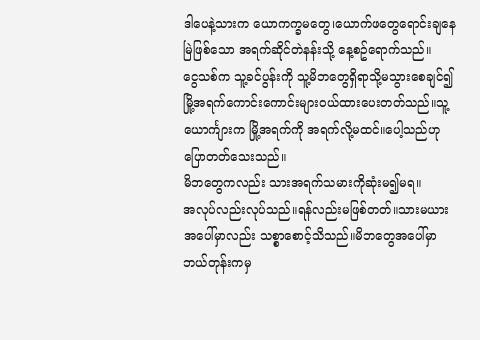ဒါပေနဲ့သားက ယောကက္ခမတွေ၊ယောက်ဖတွေရောင်းချနေမြဲဖြစ်သော အရက်ဆိုင်တဲနန်းသို့ နေ့စဥ်ရောက်သည်။
ငွေသစ်က သူ့ခင်ပွန်းကို သူ့မိဘတွေရှိရာသို့မသွားစေချင်၍ မြို့အရက်ကောင်းကောင်းများဝယ်ထားပေးတတ်သည်။သူ့ယောင်္ကျားက မြို့အရက်ကို အရက်လို့မထင်။ပေါ့သည်ဟုပြောတတ်သေးသည်။
မိဘတွေကလည်း သားအရက်သမားကိုဆုံးမ၍မရ။
အလုပ်လည်းလုပ်သည်။ရန်လည်းမဖြစ်တတ်။သားမယား အပေါ်မှာလည်း သစ္စာစောင့်သိသည်။မိဘတွေအပေါ်မှာ ဘယ်တုန်းကမှ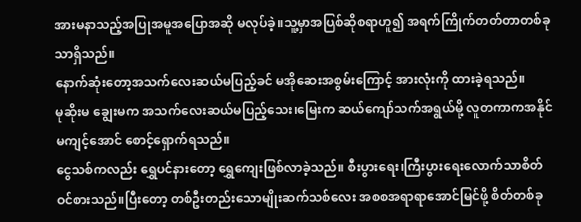အားမနာသည့်အပြုအမူအပြောအဆို မလုပ်ခဲ့။သူ့မှာအပြစ်ဆိုစရာဟူ၍ အရက်ကြိုက်တတ်တာတစ်ခုသာရှိသည်။
နောက်ဆုံးတော့အသက်လေးဆယ်မပြည့်ခင် မအိုဆေးအစွမ်းကြောင့် အားလုံးကို ထားခဲ့ရသည်။
မုဆိုးမ ချွေးမက အသက်လေးဆယ်မပြည့်သေး၊မြေးက ဆယ်ကျော်သက်အရွယ်မို့ လူတကာကအနိုင်မကျင့်အောင် စောင့်ရှောက်ရသည်။
ငွေသစ်ကလည်း ရွှေပင်နားတော့ ရွှေကျေးဖြစ်လာခဲ့သည်။ စီးပွားရေး၊ကြီးပွားရေးလောက်သာစိတ်ဝင်စားသည်။ပြီးတော့ တစ်ဦးတည်းသောမျိုးဆက်သစ်လေး အစစအရာရာအောင်မြင်ဖို့ စိတ်တစ်ခု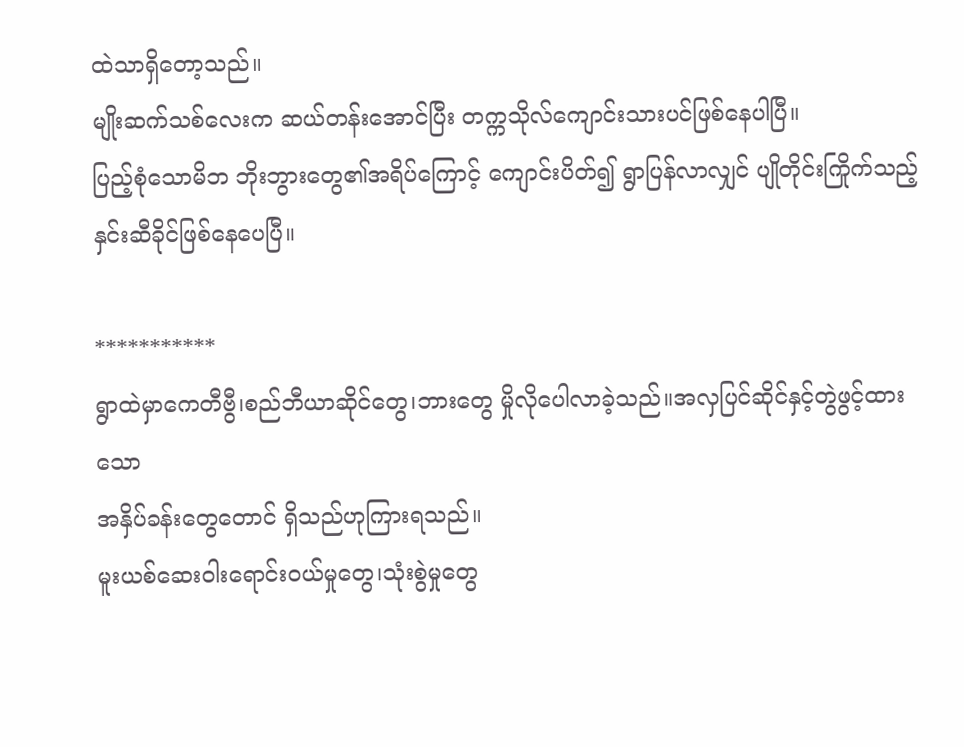ထဲသာရှိတော့သည်။
မျိုးဆက်သစ်လေးက ဆယ်တန်းအောင်ပြီး တက္ကသိုလ်ကျောင်းသားပင်ဖြစ်နေပါပြီ။
ပြည့်စုံသောမိဘ ဘိုးဘွားတွေ၏အရိပ်ကြောင့် ကျောင်းပိတ်၍ ရွာပြန်လာလျှင် ပျိုတိုင်းကြိုက်သည့်နှင်းဆီခိုင်ဖြစ်နေပေပြီ။

***********
ရွာထဲမှာကေတီဗွီ၊စည်ဘီယာဆိုင်တွေ၊ဘားတွေ မှိုလိုပေါလာခဲ့သည်။အလှပြင်ဆိုင်နှင့်တွဲဖွင့်ထားသော
အနှိပ်ခန်းတွေတောင် ရှိသည်ဟုကြားရသည်။
မူးယစ်ဆေးဝါးရောင်းဝယ်မှုတွေ၊သုံးစွဲမှုတွေ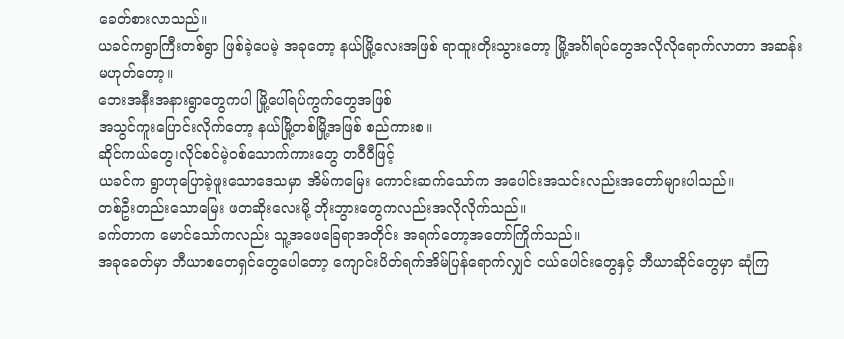ခေတ်စားလာသည်။
ယခင်ကရွာကြီးတစ်ရွာ ဖြစ်ခဲ့ပေမဲ့ အခုတော့ နယ်မြို့လေးအဖြစ် ရာထူးတိုးသွားတော့ မြို့အင်္ဂါရပ်တွေအလိုလိုရောက်လာတာ အဆန်းမဟုတ်တော့။
ဘေးအနီးအနားရွာတွေကပါ မြို့ပေါ်ရပ်ကွက်တွေအဖြစ်
အသွင်ကူးပြောင်းလိုက်တော့ နယ်မြို့တစ်မြို့အဖြစ် စည်ကားစ။
ဆိုင်ကယ်တွေ၊လိုင်စင်မဲ့ဝစ်သောက်ကားတွေ တဝီဝီဖြင့်
ယခင်က ရွာဟုပြောခဲ့ဖူးသောဒေသမှာ အိမ်ကမြေး ကောင်းဆက်သော်က အပေါင်းအသင်းလည်းအတော်များပါသည်။
တစ်ဦးတည်းသောမြေး ဖတဆိုးလေးမို့ ဘိုးဘွားတွေကလည်းအလိုလိုက်သည်။
ခက်တာက မောင်သော်ကလည်း သူ့အဖေခြေရာအတိုင်း အရက်တော့အတော်ကြိုက်သည်။
အခုခေတ်မှာ ဘီယာစတေရှင်တွေပေါတော့ ကျောင်းပိတ်ရက်အိမ်ပြန်ရောက်လျှင် ငယ်ပေါင်းတွေနှင့် ဘီယာဆိုင်တွေမှာ ဆုံကြ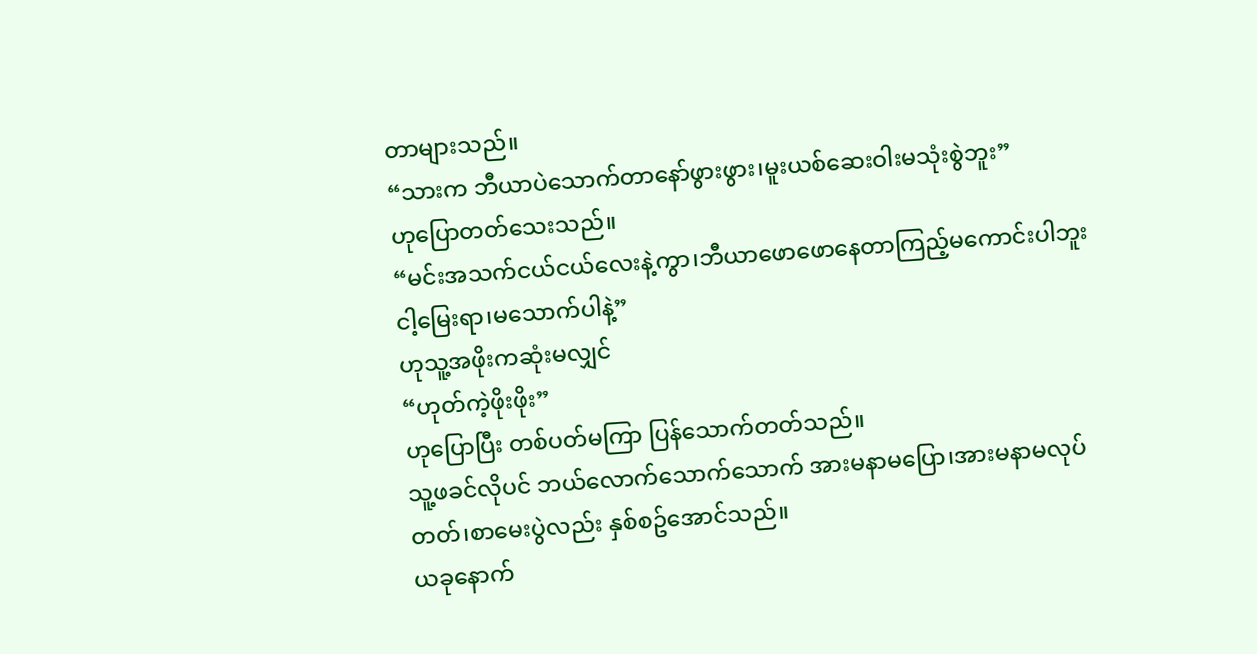တာများသည်။
“သားက ဘီယာပဲသောက်တာနော်ဖွားဖွား၊မူးယစ်ဆေးဝါးမသုံးစွဲဘူး”
ဟုပြောတတ်သေးသည်။
“မင်းအသက်ငယ်ငယ်လေးနဲ့ကွာ၊ဘီယာဖောဖောနေတာကြည့်မကောင်းပါဘူးငါ့မြေးရာ၊မသောက်ပါနဲ့”
ဟုသူ့အဖိုးကဆုံးမလျှင်
“ဟုတ်ကဲ့ဖိုးဖိုး”
ဟုပြောပြီး တစ်ပတ်မကြာ ပြန်သောက်တတ်သည်။
သူ့ဖခင်လိုပင် ဘယ်လောက်သောက်သောက် အားမနာမပြော၊အားမနာမလုပ်တတ်၊စာမေးပွဲလည်း နှစ်စဥ်အောင်သည်။
ယခုနောက်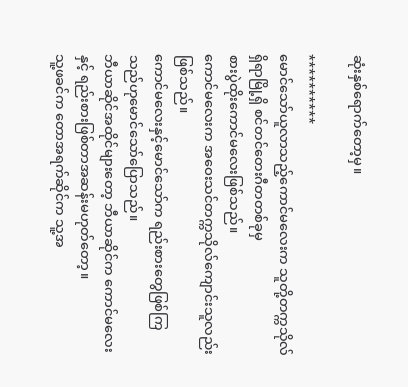ဆုံးနှစ်ရောက်တော့မှ။

**********
မောင်သော်ယူလာသည့်ကောင်မလေးက သူတို့တက္ကသိုလ်ရှိရာမြို့ရှိ စင်တင်တေးဂီတတစ်ခုမှ
စားပွဲထိုးကောင်မလေးဖြစ်သည်။
ကောင်မလေးက အဝေးသင်တက္ကသိုလ်ကျောင်းသူလည်းဖြစ်သည်။
ကောင်မလေးနှင့်မောင်သော်က ရည်းစားတွေဖြစ်ကြသည်ဟုမောင်သော်ပြောသည်။
ဘီယာဆိုင်အထိုင်များတော့ ဘီယာဆိုင်က ကောင်မလေးနှင့် ရည်းစားဖြစ်တာအဆန်းမဟုတ်တော့။
သူ့ဖခင်က တောအရက်ဆိုင်က သူ့အ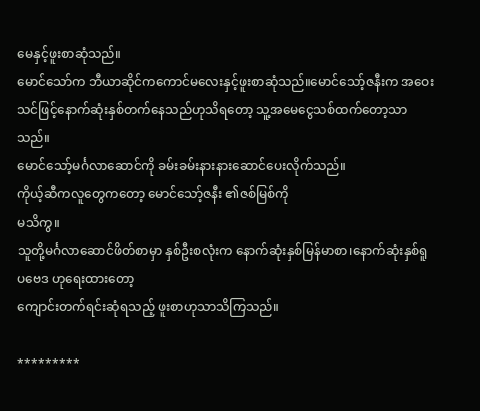မေနှင့်ဖူးစာဆုံသည်။
မောင်သော်က ဘီယာဆိုင်ကကောင်မလေးနှင့်ဖူးစာဆုံသည်။မောင်သော့်ဇနီးက အဝေးသင်ဖြင့်နောက်ဆုံးနှစ်တက်နေသည်ဟုသိရတော့ သူ့အမေငွေသစ်ထက်တော့သာသည်။
မောင်သော့်မင်္ဂလာဆောင်ကို ခမ်းခမ်းနားနားဆောင်ပေးလိုက်သည်။
ကိုယ့်ဆီကလူတွေကတော့ မောင်သော့်ဇနီး ၏ဇစ်မြစ်ကို
မသိကွ။
သူတို့မင်္ဂလာဆောင်ဖိတ်စာမှာ နှစ်ဦးစလုံးက နောက်ဆုံးနှစ်မြန်မာစာ၊နောက်ဆုံးနှစ်ရူပဗေဒ ဟုရေးထားတော့
ကျောင်းတက်ရင်းဆုံရသည့် ဖူးစာဟုသာသိကြသည်။

*********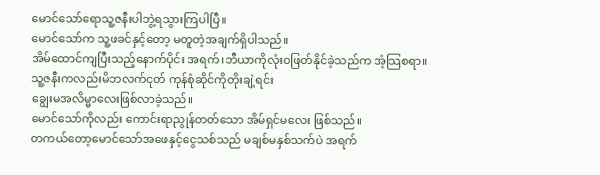မောင်သော်ရောသူ့ဇနီးပါဘွဲ့ရသွားကြပါပြီ။
မောင်သော်က သူ့ဖခင်နှင့်တော့ မတူတဲ့အချက်ရှိပါသည်။
အိမ်ထောင်ကျပြီးသည့်နောက်ပိုင်း အရက်၊ဘီယာကိုလုံးဝဖြတ်နိုင်ခဲ့သည်က အံ့သြစရာ။
သူ့ဇနီးကလည်းမိဘလက်ငုတ် ကုန်စုံဆိုင်ကိုတိုးချဲ့ရင်း
ချွေးမအလိမ္မာလေးဖြစ်လာခဲ့သည်။
မောင်သော်ကိုလည်း ကောင်းရာညွုန်တတ်သော အိမ်ရှင်မလေး ဖြစ်သည်။
တကယ်တော့မောင်သော်အဖေနှင့်ငွေသစ်သည် မချစ်မနှစ်သက်ပဲ အရက်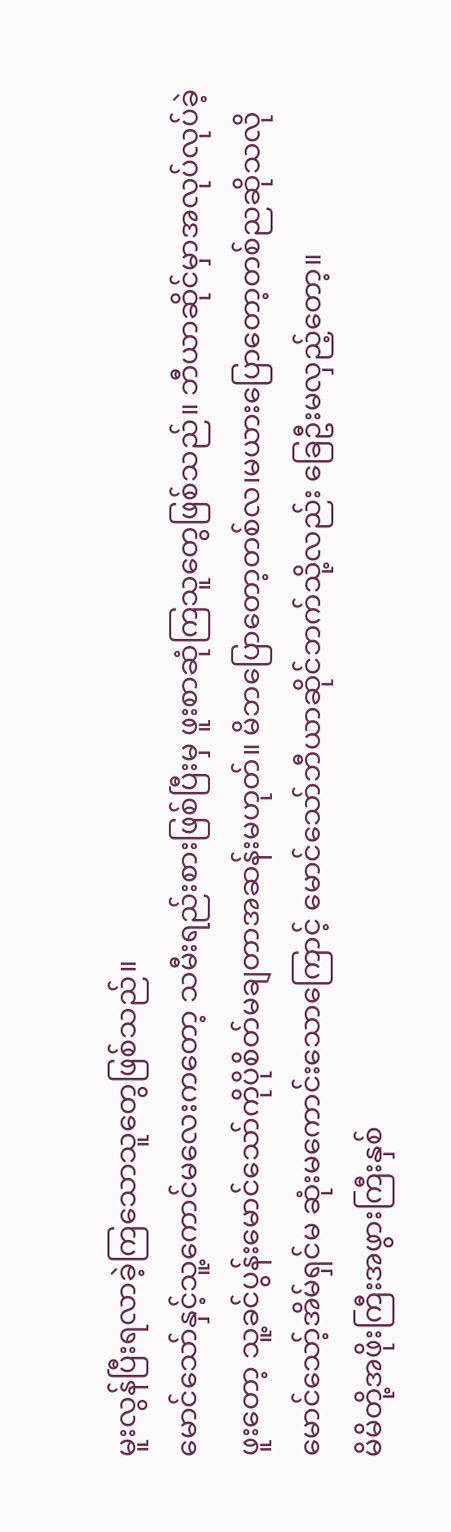မူးလွန်ပြီးရလာခဲ့ကြသောသူတွေဖြစ်သည်။
မောင်သော်နှင့်သူ့ကောင်မလေးကတော့ သမီးရည်းစားဖြစ်ပြီးမှ ဖူးစာဆုံကြသူတွေဖြစ်သည်။ ဘီယာဆိုင်မှာအလုပ်လုပ်ခဲ့ဖူးတော့ သူ့ခင်ပွန်းမောင်သော်ကိုပိုစိတ်မချတာအဆန်းမဟုတ်။ မိဘပြောတော့တစ်လ၊မယားပြောတော့တစ်ညဆိုသလို မောင်သော့်အိမ်ရှင်မ ဆုံးမကောင်းသောကြောင့် မောင်သော်ဘီယာဆိုင်ဘက်သို့လည်း ခြေဦးမလှည့်တော့။
မိမိတို့အဖိုးကြီးအဖွားကြီးနှစ်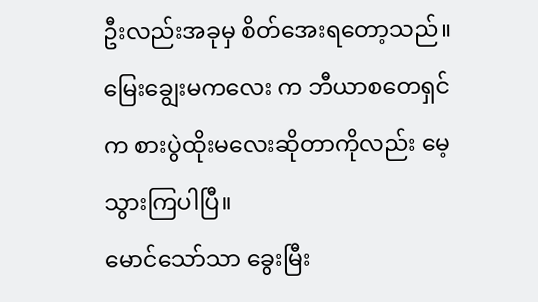ဦးလည်းအခုမှ စိတ်အေးရတော့သည်။
မြေးချွေးမကလေး က ဘီယာစတေရှင်က စားပွဲထိုးမလေးဆိုတာကိုလည်း မေ့သွားကြပါပြီ။
မောင်သော်သာ ခွေးမြီး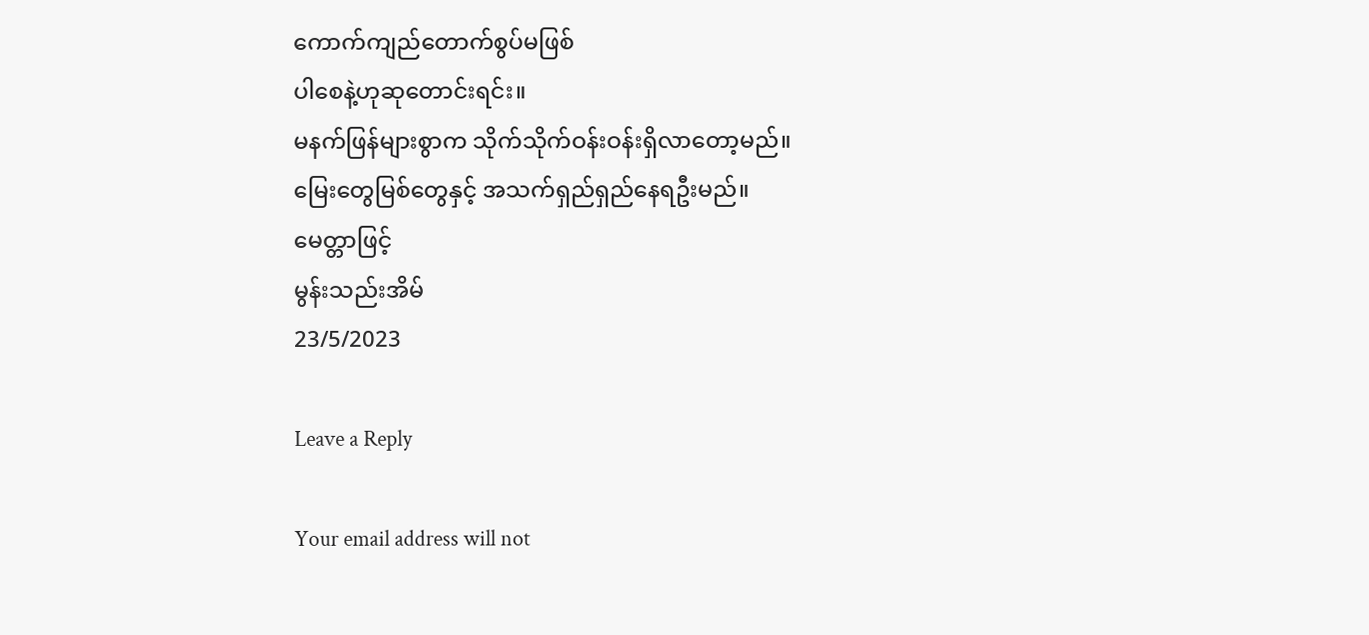ကောက်ကျည်တောက်စွပ်မဖြစ်
ပါစေနဲ့ဟုဆုတောင်းရင်း။
မနက်ဖြန်များစွာက သိုက်သိုက်ဝန်းဝန်းရှိလာတော့မည်။
မြေးတွေမြစ်တွေနှင့် အသက်ရှည်ရှည်နေရဦးမည်။
မေတ္တာဖြင့်
မွန်းသည်းအိမ်
23/5/2023

Leave a Reply

Your email address will not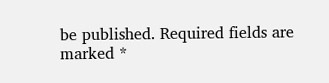be published. Required fields are marked *